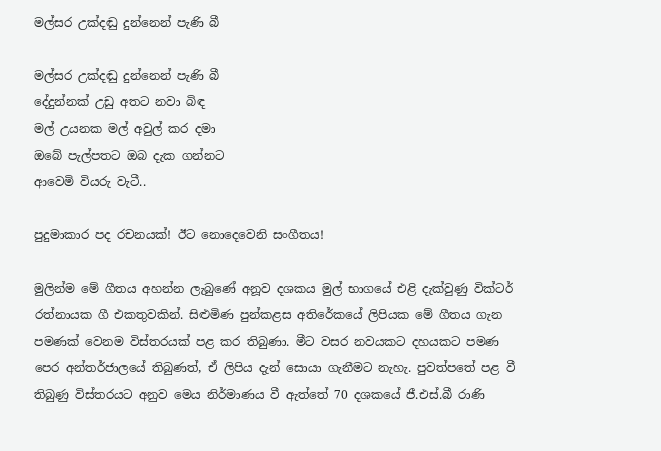මල්සර උක්දඬු දුන්නෙන් පැණි බී

මල්සර උක්දඬු දුන්නෙන් පැණි බී
දේදුන්නක් උඩු අතට නවා බිඳ
මල් උයනක මල් අවුල් කර දමා
ඔබේ පැල්පතට ඔබ දැක ගන්නට
ආවෙමි වියරු වැටී..

පුදුමාකාර පද රචනයක්! ඊට නොදෙවෙනි සංගීතය!

මුලින්ම මේ ගීතය අහන්න ලැබුණේ අනූව දශකය මුල් භාගයේ එළි දැක්වුණු වික්ටර් රත්නායක ගී එකතුවකින්. සිළුමිණ පුන්කළස අතිරේකයේ ලිපියක මේ ගීතය ගැන පමණක් වෙනම විස්තරයක් පළ කර තිබුණා. මීට වසර නවයකට දහයකට පමණ පෙර අන්තර්ජාලයේ තිබුණත්, ඒ ලිපිය දැන් සොයා ගැනීමට නැහැ. පුවත්පතේ පළ වී තිබුණු විස්තරයට අනුව මෙය නිර්මාණය වී ඇත්තේ 70 දශකයේ ජී.එස්.බී රාණි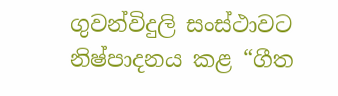ගුවන්විදුලි සංස්ථාවට නිෂ්පාදනය කළ “ගීත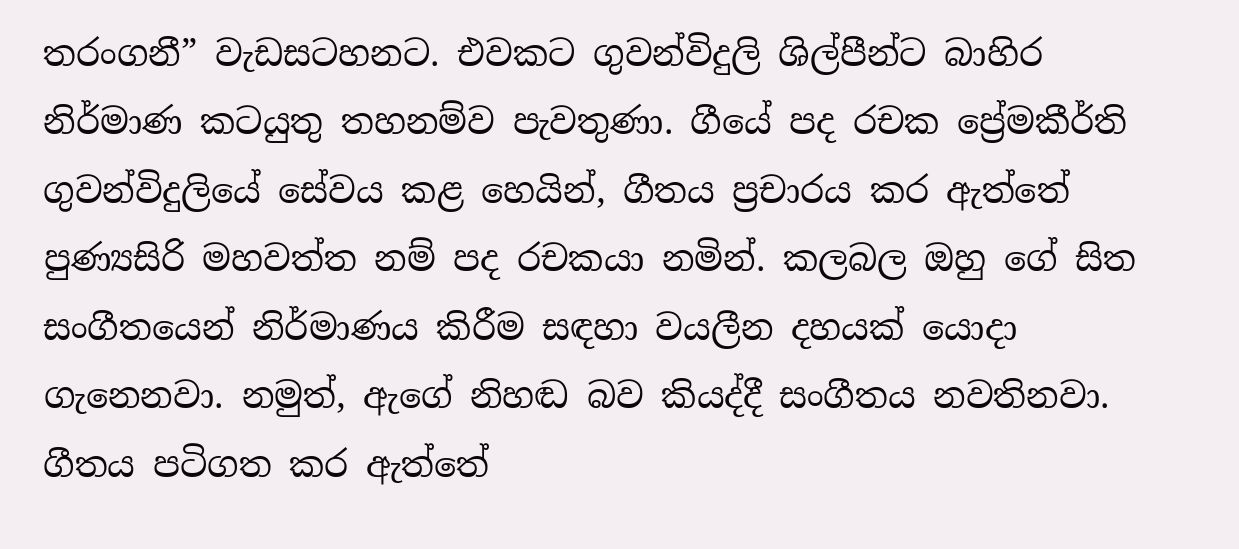තරංගනී” වැඩසටහනට. එවකට ගුවන්විදුලි ශිල්පීන්ට බාහිර නිර්මාණ කටයුතු තහනම්ව පැවතුණා. ගීයේ පද රචක ප්‍රේමකීර්ති ගුවන්විදුලියේ සේවය කළ හෙයින්, ගීතය ප්‍රචාරය කර ඇත්තේ පුණ්‍යසිරි මහවත්ත නම් පද රචකයා නමින්. කලබල ඔහු ගේ සිත සංගීතයෙන් නිර්මාණය කිරීම සඳහා වයලීන දහයක් යොදා ගැනෙනවා. නමුත්, ඇගේ නිහඬ බව කියද්දී සංගීතය නවතිනවා.  ගීතය පටිගත කර ඇත්තේ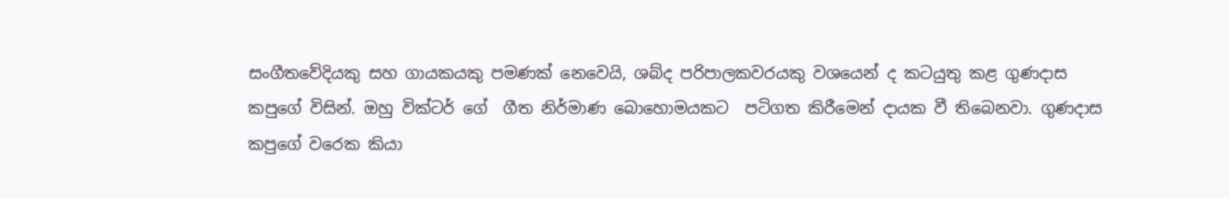සංගීතවේදියකු සහ ගායකයකු පමණක් නෙවෙයි, ශබ්ද පරිපාලකවරයකු වශයෙන් ද කටයුතු කළ ගුණදාස කපුගේ විසින්. ඔහු වික්ටර් ගේ  ගීත නිර්මාණ බොහොමයකට  පටිගත කිරීමෙන් දායක වී තිබෙනවා. ගුණදාස කපුගේ වරෙක කියා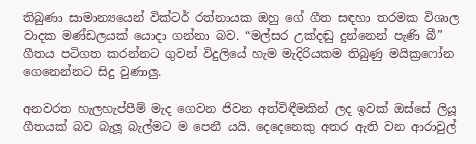තිබුණා සාමාන්‍යයෙන් වික්ටර් රත්නායක ඔහු ගේ ගීත සඳහා තරමක විශාල වාදක මණ්ඩලයක් යොදා ගන්නා බව. “මල්සර උක්දඬු දුන්නෙන් පැණි බී” ගීතය පටිගත කරන්නට ගුවන් විදුලියේ හැම මැදිරියකම තිබුණු මයික්‍රෆෝන ගෙනෙන්නට සිදු වුණාලු.

අනවරත හැලහැප්පීම් මැද ගෙවන ජිවන අත්විඳීමකින් ලද ඉවක් ඔස්සේ ලියූ ගීතයක් බව බැලූ බැල්මට ම පෙනී යයි. දෙදෙනෙකු අතර ඇති වන ආරාවුල්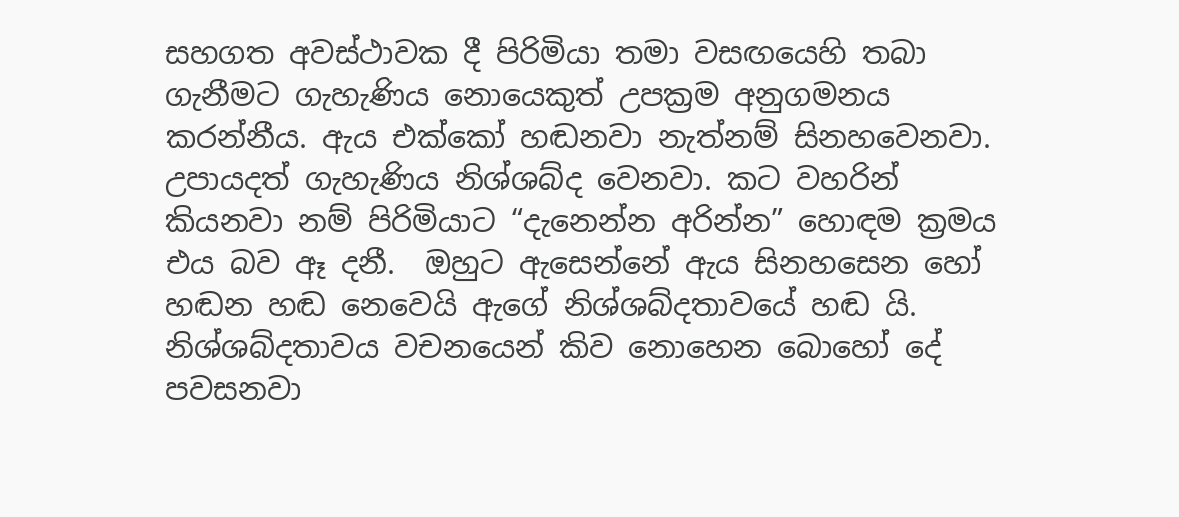සහගත අවස්ථාවක දී පිරිමියා තමා වසඟයෙහි තබා ගැනීමට ගැහැණිය නොයෙකුත් උපක්‍රම අනුගමනය කරන්නීය. ඇය එක්කෝ හඬනවා නැත්නම් සිනහවෙනවා.  උපායදත් ගැහැණිය නිශ්ශබ්ද වෙනවා. කට වහරින් කියනවා නම් පිරිමියාට “දැනෙන්න අරින්න” හොඳම ක්‍රමය එය බව ඈ දනී.  ඔහුට ඇසෙන්නේ ඇය සිනහසෙන හෝ හඬන හඬ නෙවෙයි ඇගේ නිශ්‍ශබ්දතාවයේ හඬ යි. නිශ්‍ශබ්දතාවය වචනයෙන් කිව නොහෙන බොහෝ දේ පවසනවා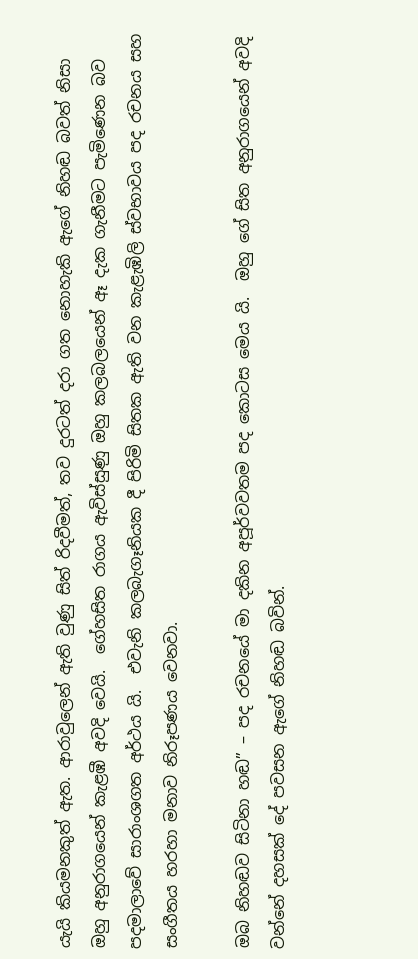යැයි කියමනකුත් ඇත. ආරාවුලෙන් ඇති වුණු සිත් රිදවීමත්, තව දුරටත් දරා ගත නොහැකි ඇගේ නිහඬ බවත් නිසා ඔහු අනුරාගයෙන් කැළඹී අවදි වෙයි.  ගේහසිත රාගය ඇවිස්සුණු ඔහු කලබලයෙන් ඈ දැක ගැනීමට පැමිණෙන බව පදමාලාවේ සාරාංශගත අර්ථය යි.  එවැනි කලබැගෑනියක දී පිරිමි සිතක ඇති වන කැළැඹිලි ස්වභාවය පද රචනය සහ සංගීතය හරහා මනාව නිරූපණය වෙනවා.

ඔබ නිහඬව සිටිනා හඬ” – පද රචනයේ මා දකින අපූර්වවතම පද කොටස මෙය යි.  ඔහු ගේ සිත අනුරාගයෙන් අවදි වන්නේ දහසක් දේ පවසන ඇගේ නිහඬ බවින්.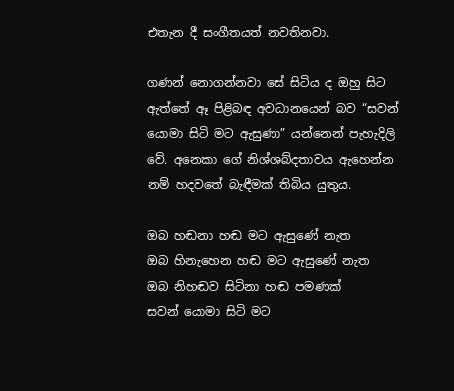එතැන දී සංගීතයත් නවතිනවා.

ගණන් නොගන්නවා සේ සිටිය ද ඔහු සිට ඇත්තේ ඈ පිළිබඳ අවධානයෙන් බව “සවන් යොමා සිටි මට ඇසුණා” යන්නෙන් පැහැදිලි වේ. අනෙකා ගේ නිශ්ශබ්දතාවය ඇහෙන්න නම් හදවතේ බැඳීමක් තිබිය යුතුය.

ඔබ හඬනා හඬ මට ඇසුණේ නැත
ඔබ හිනැහෙන හඬ මට ඇසුණේ නැත
ඔබ නිහඬව සිටිනා හඬ පමණක්
සවන් යොමා සිටි මට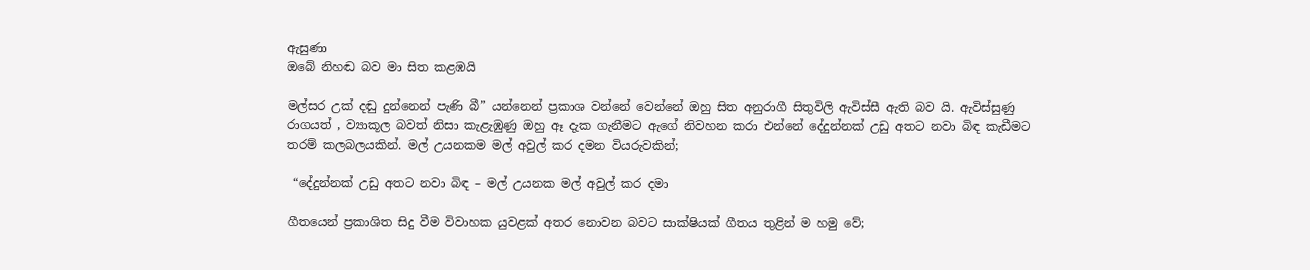ඇසුණා
ඔබේ නිහඬ බව මා සිත කළඹයි

මල්සර උක් දඬු දුන්නෙන් පැණි බී” යන්නෙන් ප්‍රකාශ වන්නේ වෙන්නේ ඔහු සිත අනුරාගී සිතුවිලි ඇවිස්සී ඇති බව යි. ඇවිස්සුණු රාගයත් , ව්‍යාකූල බවත් නිසා කැළැඹුණු ඔහු ඈ දැක ගැනීමට ඇගේ නිවහන කරා එන්නේ දේදුන්නක් උඩු අතට නවා බිඳ කැඩීමට තරම් කලබලයකින්. මල් උයනකම මල් අවුල් කර දමන වියරුවකින්;

 “දේදුන්නක් උඩු අතට නවා බිඳ – මල් උයනක මල් අවුල් කර දමා

ගීතයෙන් ප්‍රකාශිත සිදු වීම විවාහක යුවළක් අතර නොවන බවට සාක්ෂියක් ගීතය තුළින් ම හමු වේ;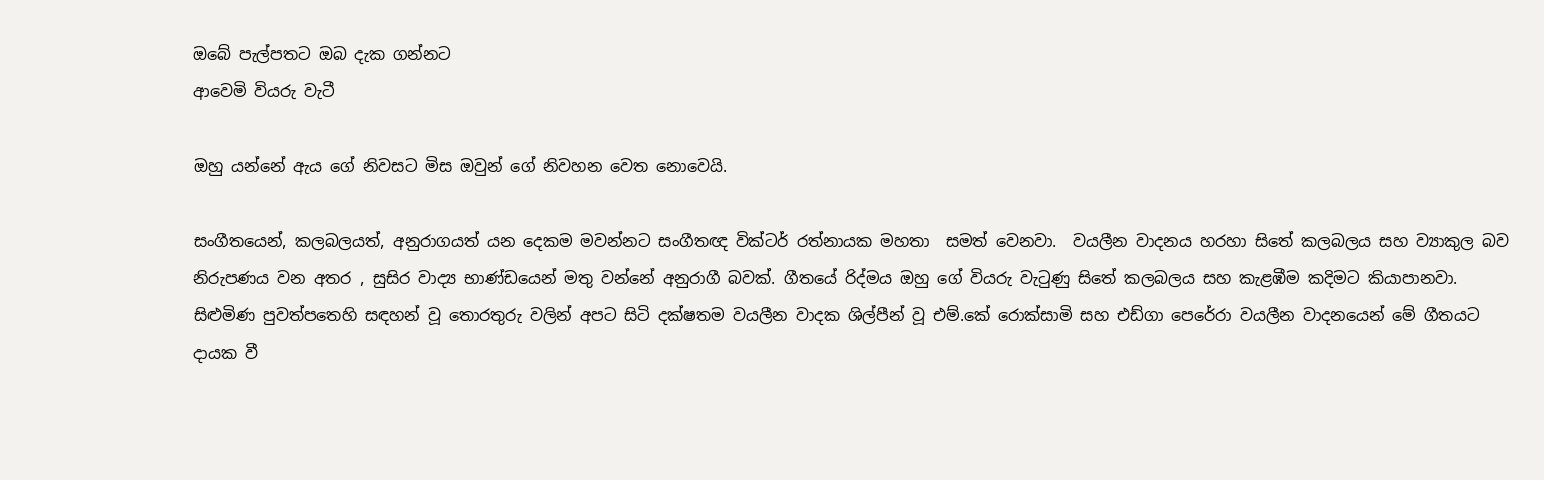ඔබේ පැල්පතට ඔබ දැක ගන්නට
ආවෙමි වියරු වැටී

ඔහු යන්නේ ඇය ගේ නිවසට මිස ඔවුන් ගේ නිවහන වෙත නොවෙයි.

සංගීතයෙන්, කලබලයත්, අනුරාගයත් යන දෙකම මවන්නට සංගීතඥ වික්ටර් රත්නායක මහතා  සමත් වෙනවා.  වයලීන වාදනය හරහා සිතේ කලබලය සහ ව්‍යාකුල බව නිරුපණය වන අතර , සුසිර වාද්‍ය භාණ්ඩයෙන් මතු වන්නේ අනුරාගී බවක්. ගීතයේ රිද්මය ඔහු ගේ වියරු වැටුණු සිතේ කලබලය සහ කැළඹීම කදිමට කියාපානවා. සිළුමිණ පුවත්පතෙහි සඳහන් වූ තොරතුරු වලින් අපට සිටි දක්ෂතම වයලීන වාදක ශිල්පීන් වූ එම්.කේ රොක්සාමි සහ එඩ්ගා පෙරේරා වයලීන වාදනයෙන් මේ ගීතයට දායක වී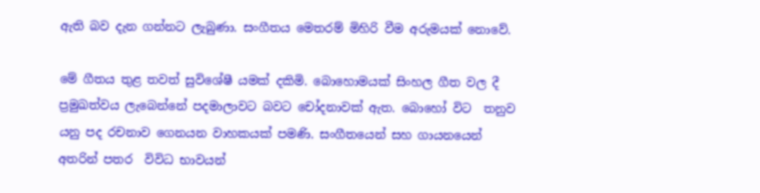ඇති බව දැන ගන්නට ලැබුණා. සංගීතය මෙතරම් මිහිරි වීම අරුමයක් නොවේ.

මේ ගීතය තුළ තවත් සුවිශේෂී යමක් දකිමි. බොහොමයක් සිංහල ගීත වල දී ප්‍රමුඛත්වය ලැබෙන්නේ පදමාලාවට බවට චෝදනාවක් ඇත. බොහෝ විට  තනුව යනු පද රචනාව ගෙනයන වාහකයක් පමණි. සංගීතයෙන් සහ ගායනයෙන් අතරින් පතර  විවිධ භාවයන්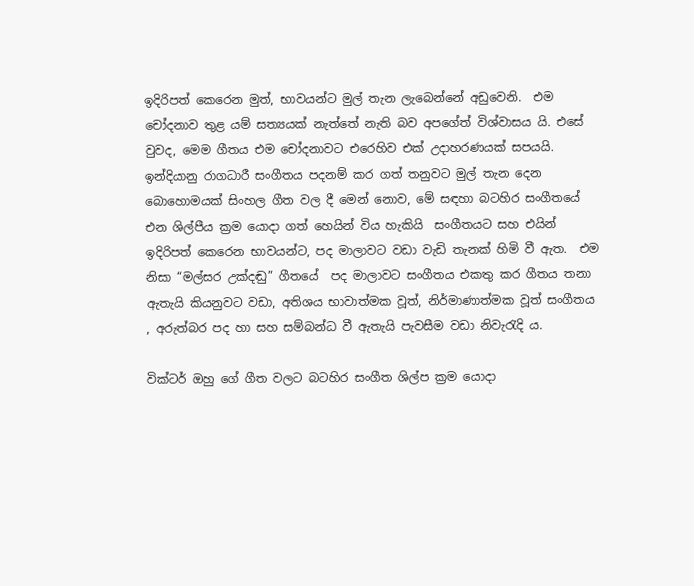ඉදිරිපත් කෙරෙන මුත්, භාවයන්ට මුල් තැන ලැබෙන්නේ අඩුවෙනි.  එම චෝදනාව තුළ යම් සත්‍යයක් නැත්තේ නැති බව අපගේත් විශ්වාසය යි. එසේ වුවද, මෙම ගීතය එම චෝදනාවට එරෙහිව එක් උදාහරණයක් සපයයි. ඉන්දියානු රාගධාරී සංගීතය පදනම් කර ගත් තනුවට මුල් තැන දෙන බොහොමයක් සිංහල ගීත වල දී මෙන් නොව, මේ සඳහා බටහිර සංගීතයේ එන ශිල්පීය ක්‍රම යොදා ගත් හෙයින් විය හැකියි  සංගීතයට සහ එයින් ඉදිරිපත් කෙරෙන භාවයන්ට, පද මාලාවට වඩා වැඩි තැනක් හිමි වී ඇත.  එම නිසා “මල්සර උක්දඬු” ගීතයේ  පද මාලාවට සංගීතය එකතු කර ගීතය තනා ඇතැයි කියනුවට වඩා, අතිශය භාවාත්මක වූත්, නිර්මාණාත්මක වූත් සංගීතය , අරුත්බර පද හා සහ සම්බන්ධ වී ඇතැයි පැවසීම වඩා නිවැරැදි ය.

වික්ටර් ඔහු ගේ ගීත වලට බටහිර සංගීත ශිල්ප ක්‍රම යොදා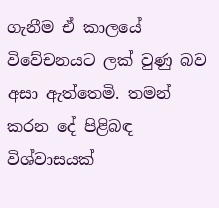ගැනීම ඒ කාලයේ විවේචනයට ලක් වුණු බව අසා ඇත්තෙමි. තමන් කරන දේ පිළිබඳ විශ්වාසයක්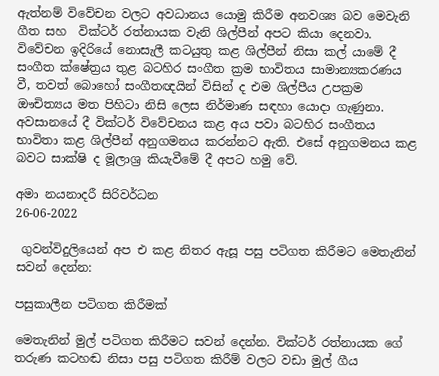ඇත්නම් විවේචන වලට අවධානය යොමු කිරීම අනවශ්‍ය බව මෙවැනි ගීත සහ  වික්ටර් රත්නායක වැනි ශිල්පීන් අපට කියා දෙනවා. විවේචන ඉදිරියේ නොසැලී කටයුතු කළ ශිල්පීන් නිසා කල් යාමේ දී සංගීත ක්ෂේත්‍රය තුළ බටහිර සංගීත ක්‍රම භාවිතය සාමාන්‍යකරණය වී, තවත් බොහෝ සංගීතඥයින් විසින් ද එම ශිල්පීය උපක්‍රම ඖචිත්‍යය මත පිහිටා නිසි ලෙස නිර්මාණ සඳහා යොදා ගැණුනා. අවසානයේ දී වික්ටර් විවේචනය කළ අය පවා බටහිර සංගීතය භාවිතා කළ ශිල්පීන් අනුගමනය කරන්නට ඇති. එසේ අනුගමනය කළ බවට සාක්ෂි ද මූලාශ්‍ර කියැවීමේ දී අපට හමු වේ.

අමා නයනාදරී සිරිවර්ධන
26-06-2022

 ගුවන්විදුලියෙන් අප එ කළ නිතර ඇසූ පසු පටිගත කිරීමට මෙතැනින් සවන් දෙන්න:

පසුකාලීන පටිගත කිරීමක්

මෙතැනින් මුල් පටිගත කිරීමට සවන් දෙන්න. වික්ටර් රත්නායක ගේ තරුණ කටහඬ නිසා පසු පටිගත කිරීම් වලට වඩා මුල් ගීය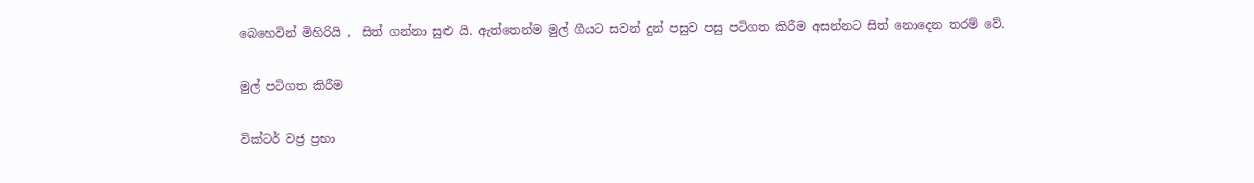බෙහෙවින් මිහිරියි ,  සිත් ගන්නා සුළු යි. ඇත්තෙන්ම මුල් ගීයට සවන් දුන් පසුව පසු පටිගත කිරීම අසන්නට සිත් නොදෙන තරම් වේ.

මුල් පටිගත කිරීම

වික්ටර් වජ්‍ර ප්‍රභා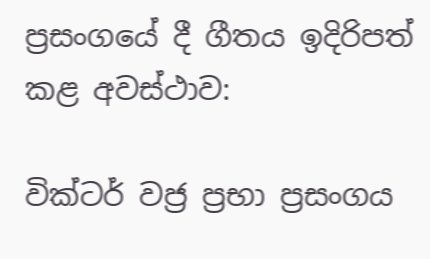ප්‍රසංගයේ දී ගීතය ඉදිරිපත් කළ අවස්ථාව:

වික්ටර් වජ්‍ර ප්‍රභා ප්‍රසංගය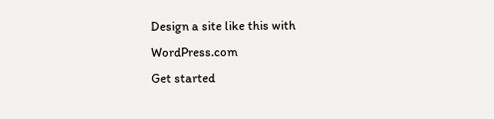Design a site like this with WordPress.com
Get started